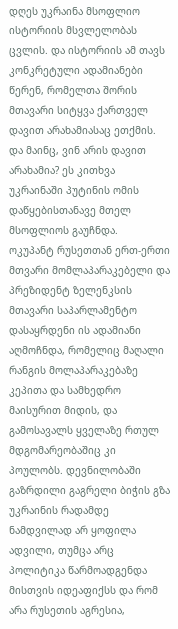დღეს უკრაინა მსოფლიო ისტორიის მსვლელობას ცვლის. და ისტორიის ამ თავს კონკრეტული ადამიანები წერენ, რომელთა შორის მთავარი სიტყვა ქართველ დავით არახამიასაც ეთქმის. და მაინც, ვინ არის დავით არახამია? ეს კითხვა უკრაინაში პუტინის ომის დაწყებისთანავე მთელ მსოფლიოს გაუჩნდა.
ოკუპანტ რუსეთთან ერთ-ერთი მთვარი მომლაპარაკებელი და პრეზიდენტ ზელენკსის მთავარი საპარლამენტო დასაყრდენი ის ადამიანი აღმოჩნდა, რომელიც მაღალი რანგის მოლაპარაკებაზე კეპითა და სამხედრო მაისურით მიდის, და გამოსავალს ყველაზე რთულ მდგომარეობაშიც კი პოულობს. დევნილობაში გაზრდილი გაგრელი ბიჭის გზა უკრაინის რადამდე ნამდვილად არ ყოფილა ადვილი, თუმცა არც პოლიტიკა წარმოადგენდა მისთვის იდეაფიქსს და რომ არა რუსეთის აგრესია,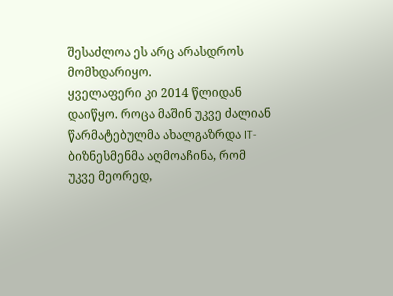შესაძლოა ეს არც არასდროს მომხდარიყო.
ყველაფერი კი 2014 წლიდან დაიწყო. როცა მაშინ უკვე ძალიან წარმატებულმა ახალგაზრდა IT-ბიზნესმენმა აღმოაჩინა, რომ უკვე მეორედ,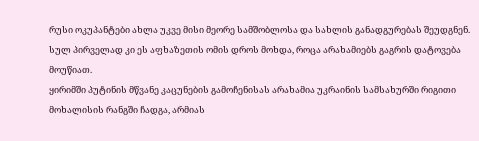რუსი ოკუპანტები ახლა უკვე მისი მეორე სამშობლოსა და სახლის განადგურებას შეუდგნენ. სულ პირველად კი ეს აფხაზეთის ომის დროს მოხდა, როცა არახამიებს გაგრის დატოვება მოუწიათ.
ყირიმში პუტინის მწვანე კაცუნების გამოჩენისას არახამია უკრაინის სამსახურში რიგითი მოხალისის რანგში ჩადგა, არმიას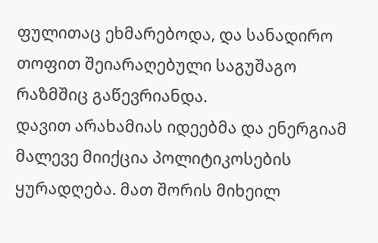ფულითაც ეხმარებოდა, და სანადირო თოფით შეიარაღებული საგუშაგო რაზმშიც გაწევრიანდა.
დავით არახამიას იდეებმა და ენერგიამ მალევე მიიქცია პოლიტიკოსების ყურადღება. მათ შორის მიხეილ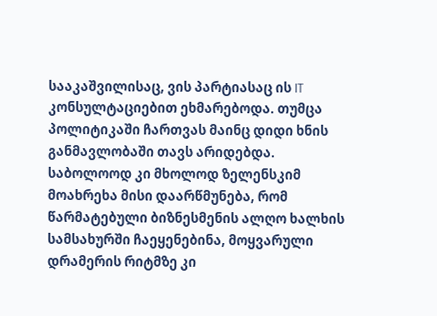სააკაშვილისაც, ვის პარტიასაც ის IT კონსულტაციებით ეხმარებოდა. თუმცა პოლიტიკაში ჩართვას მაინც დიდი ხნის განმავლობაში თავს არიდებდა.
საბოლოოდ კი მხოლოდ ზელენსკიმ მოახრეხა მისი დაარწმუნება, რომ წარმატებული ბიზნესმენის ალღო ხალხის სამსახურში ჩაეყენებინა, მოყვარული დრამერის რიტმზე კი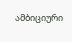ამბიციური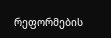რეფორმების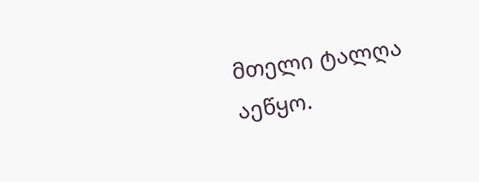მთელი ტალღა აეწყო.